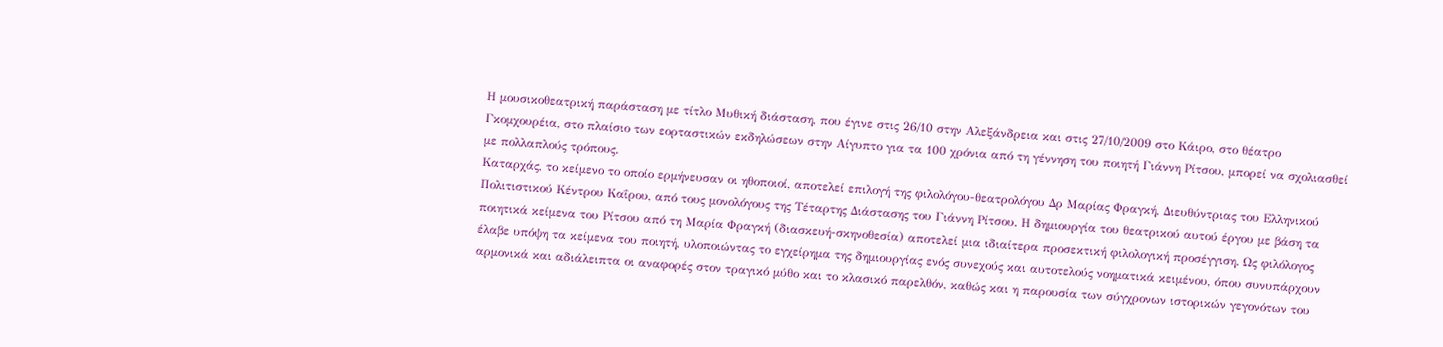Η μουσικοθεατρική παράσταση με τίτλο Μυθική διάσταση, που έγινε στις 26/10 στην Αλεξάνδρεια και στις 27/10/2009 στο Κάιρο, στο θέατρο Γκομχουρέια, στο πλαίσιο των εορταστικών εκδηλώσεων στην Αίγυπτο για τα 100 χρόνια από τη γέννηση του ποιητή Γιάννη Ρίτσου, μπορεί να σχολιασθεί με πολλαπλούς τρόπους.
Καταρχάς, το κείμενο το οποίο ερμήνευσαν οι ηθοποιοί, αποτελεί επιλογή της φιλολόγου-θεατρολόγου Δρ Μαρίας Φραγκή, Διευθύντριας του Ελληνικού Πολιτιστικού Κέντρου Καΐρου, από τους μονολόγους της Τέταρτης Διάστασης του Γιάννη Ρίτσου. Η δημιουργία του θεατρικού αυτού έργου με βάση τα ποιητικά κείμενα του Ρίτσου από τη Μαρία Φραγκή (διασκευή-σκηνοθεσία) αποτελεί μια ιδιαίτερα προσεκτική φιλολογική προσέγγιση. Ως φιλόλογος έλαβε υπόψη τα κείμενα του ποιητή, υλοποιώντας το εγχείρημα της δημιουργίας ενός συνεχούς και αυτοτελούς νοηματικά κειμένου, όπου συνυπάρχουν αρμονικά και αδιάλειπτα οι αναφορές στον τραγικό μύθο και το κλασικό παρελθόν, καθώς και η παρουσία των σύγχρονων ιστορικών γεγονότων του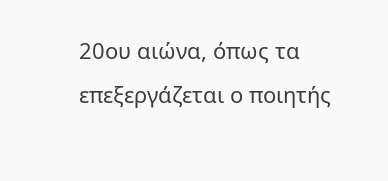20ου αιώνα, όπως τα επεξεργάζεται ο ποιητής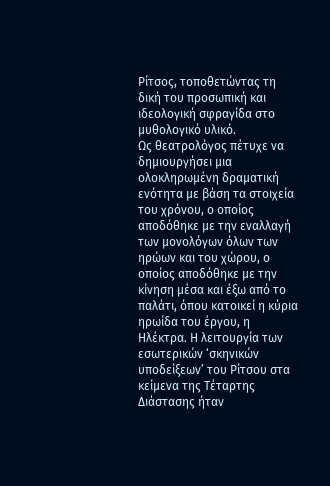Ρίτσος, τοποθετώντας τη δική του προσωπική και ιδεολογική σφραγίδα στο μυθολογικό υλικό.
Ως θεατρολόγος πέτυχε να δημιουργήσει μια ολοκληρωμένη δραματική ενότητα με βάση τα στοιχεία του χρόνου, ο οποίος αποδόθηκε με την εναλλαγή των μονολόγων όλων των ηρώων και του χώρου, ο οποίος αποδόθηκε με την κίνηση μέσα και έξω από το παλάτι, όπου κατοικεί η κύρια ηρωίδα του έργου, η Ηλέκτρα. Η λειτουργία των εσωτερικών ‘σκηνικών υποδείξεων’ του Ρίτσου στα κείμενα της Τέταρτης Διάστασης ήταν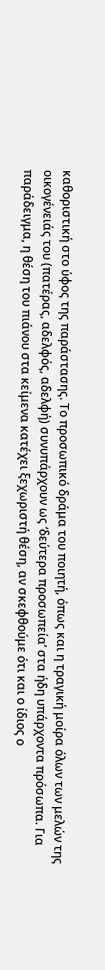καθοριστική στο ύφος της παράστασης. Το προσωπικό δράμα του ποιητή, όπως και η τραγική μοίρα όλων των μελών της οικογένειάς του (πατέρας, αδελφός, αδελφή) συνυπάρχουν ως ‘δεύτερα προσωπεία’ στα ήδη υπάρχοντα πρόσωπα. Για παράδειγμα, η θέση του πιάνου στα κείμενα κατέχει ξεχωριστή θέση, αν σκεφθούμε ότι και ο ίδιος ο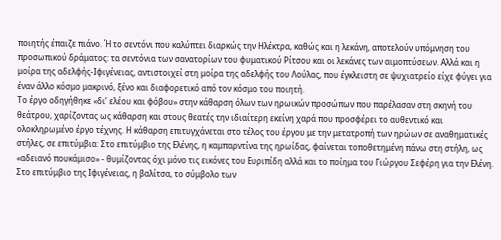ποιητής έπαιζε πιάνο. Ή το σεντόνι που καλύπτει διαρκώς την Ηλέκτρα, καθώς και η λεκάνη, αποτελούν υπόμνηση του προσωπικού δράματος: τα σεντόνια των σανατορίων του φυματικού Ρίτσου και οι λεκάνες των αιμοπτύσεων. Αλλά και η μοίρα της αδελφής-Ιφιγένειας, αντιστοιχεί στη μοίρα της αδελφής του Λούλας, που έγκλειστη σε ψυχιατρείο είχε φύγει για έναν άλλο κόσμο μακρινό, ξένο και διαφορετικό από τον κόσμο του ποιητή.
Το έργο οδηγήθηκε «δι’ ελέου και φόβου» στην κάθαρση όλων των ηρωικών προσώπων που παρέλασαν στη σκηνή του θεάτρου, χαρίζοντας ως κάθαρση και στους θεατές την ιδιαίτερη εκείνη χαρά που προσφέρει το αυθεντικό και ολοκληρωμένο έργο τέχνης. Η κάθαρση επιτυγχάνεται στο τέλος του έργου με την μετατροπή των ηρώων σε αναθηματικές στήλες, σε επιτύμβια: Στο επιτύμβιο της Ελένης, η καμπαρντίνα της ηρωίδας, φαίνεται τοποθετημένη πάνω στη στήλη, ως «αδειανό πουκάμισο» - θυμίζοντας όχι μόνο τις εικόνες του Ευριπίδη αλλά και το ποίημα του Γιώργου Σεφέρη για την Ελένη. Στο επιτύμβιο της Ιφιγένειας, η βαλίτσα, το σύμβολο των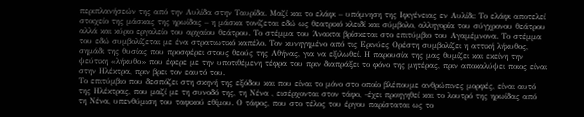περιπλανήσεών της από την Αυλίδα στην Ταυρίδα. Μαζί και το ελάφι – υπόμνηση της Ιφιγένειας εν Αυλίδι: Το ελάφι αποτελεί στοιχείο της μάσκας της ηρωίδας – η μάσκα τονίζεται εδώ ως θεατρικό κλειδί και σύμβολο, αλληγορία του σύγχρονου θεάτρου αλλά και κύριο εργαλείο του αρχαίου θεάτρου. Το στέμμα του Άνακτα βρίσκεται στο επιτύμβιο του Αγαμέμνονα. Το στέμμα του εδώ συμβολίζεται με ένα στρατιωτικό καπέλο. Τον κυνηγημένο από τις Ερινύες Ορέστη συμβολίζει η αττική λήκυθος, σημάδι της θυσίας που προσφέρει στους θεούς της Αθήνας, για να εξιλωθεί. Η παρουσία της μας θυμίζει και εκείνη την ψεύτικη «λήκυθο» που έφερε με την υποτιθέμενη τέφρα του πριν διαπράξει το φόνο της μητέρας, πριν αποκαλύψει ποιος είναι στην Ηλέκτρα, πριν βρει τον εαυτό του.
Το επιτύμβιο που δεσπόζει στη σκηνή της εξόδου και που είναι το μόνο στο οποίο βλέπουμε ανθρώπινες μορφές, είναι αυτό της Ηλέκτρας, που μαζί με τη συνοδό της, τη Νένα , εισέρχονται στον τάφο, -έχει προηγηθεί και το λουτρό της ηρωίδας από τη Νένα, υπενθύμιση του ταφικού εθίμου. Ο τάφος, που στο τέλος του έργου παρίσταται ως το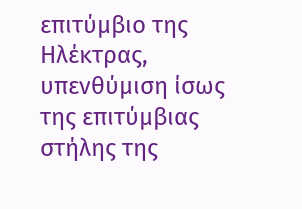επιτύμβιο της Ηλέκτρας, υπενθύμιση ίσως της επιτύμβιας στήλης της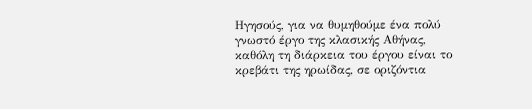Ηγησούς, για να θυμηθούμε ένα πολύ γνωστό έργο της κλασικής Αθήνας, καθόλη τη διάρκεια του έργου είναι το κρεβάτι της ηρωίδας, σε οριζόντια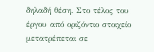δηλαδή θέση. Στο τέλος του έργου από οριζόντιο στοιχείο μετατρέπεται σε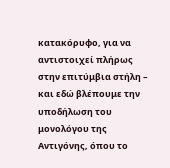κατακόρυφο, για να αντιστοιχεί πλήρως στην επιτύμβια στήλη – και εδώ βλέπουμε την υποδήλωση του μονολόγου της Αντιγόνης, όπου το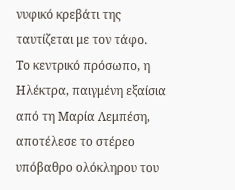νυφικό κρεβάτι της ταυτίζεται με τον τάφο.
Το κεντρικό πρόσωπο, η Ηλέκτρα, παιγμένη εξαίσια από τη Μαρία Λεμπέση, αποτέλεσε το στέρεο υπόβαθρο ολόκληρου του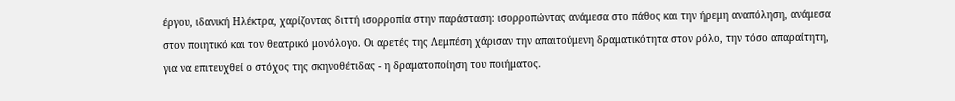έργου, ιδανική Ηλέκτρα, χαρίζοντας διττή ισορροπία στην παράσταση: ισορροπώντας ανάμεσα στο πάθος και την ήρεμη αναπόληση, ανάμεσα στον ποιητικό και τον θεατρικό μονόλογο. Οι αρετές της Λεμπέση χάρισαν την απαιτούμενη δραματικότητα στον ρόλο, την τόσο απαραίτητη, για να επιτευχθεί ο στόχος της σκηνοθέτιδας - η δραματοποίηση του ποιήματος.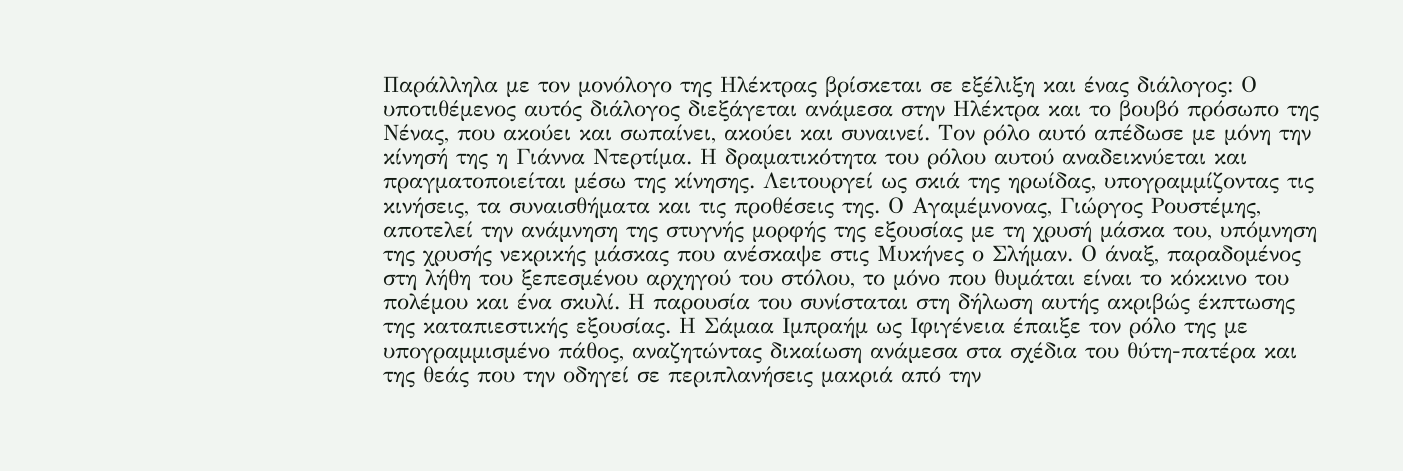Παράλληλα με τον μονόλογο της Ηλέκτρας βρίσκεται σε εξέλιξη και ένας διάλογος: Ο υποτιθέμενος αυτός διάλογος διεξάγεται ανάμεσα στην Ηλέκτρα και το βουβό πρόσωπο της Νένας, που ακούει και σωπαίνει, ακούει και συναινεί. Τον ρόλο αυτό απέδωσε με μόνη την κίνησή της η Γιάννα Ντερτίμα. Η δραματικότητα του ρόλου αυτού αναδεικνύεται και πραγματοποιείται μέσω της κίνησης. Λειτουργεί ως σκιά της ηρωίδας, υπογραμμίζοντας τις κινήσεις, τα συναισθήματα και τις προθέσεις της. Ο Αγαμέμνονας, Γιώργος Ρουστέμης, αποτελεί την ανάμνηση της στυγνής μορφής της εξουσίας με τη χρυσή μάσκα του, υπόμνηση της χρυσής νεκρικής μάσκας που ανέσκαψε στις Μυκήνες ο Σλήμαν. Ο άναξ, παραδομένος στη λήθη του ξεπεσμένου αρχηγού του στόλου, το μόνο που θυμάται είναι το κόκκινο του πολέμου και ένα σκυλί. Η παρουσία του συνίσταται στη δήλωση αυτής ακριβώς έκπτωσης της καταπιεστικής εξουσίας. Η Σάμαα Ιμπραήμ ως Ιφιγένεια έπαιξε τον ρόλο της με υπογραμμισμένο πάθος, αναζητώντας δικαίωση ανάμεσα στα σχέδια του θύτη-πατέρα και της θεάς που την οδηγεί σε περιπλανήσεις μακριά από την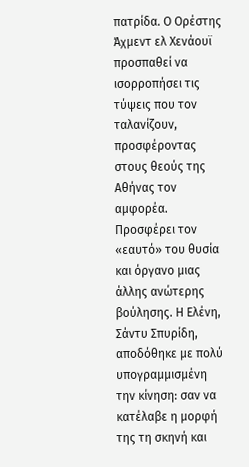πατρίδα. Ο Ορέστης Άχμεντ ελ Χενάουϊ προσπαθεί να ισορροπήσει τις τύψεις που τον ταλανίζουν, προσφέροντας στους θεούς της Αθήνας τον αμφορέα. Προσφέρει τον «εαυτό» του θυσία και όργανο μιας άλλης ανώτερης βούλησης. Η Ελένη, Σάντυ Σπυρίδη, αποδόθηκε με πολύ υπογραμμισμένη την κίνηση: σαν να κατέλαβε η μορφή της τη σκηνή και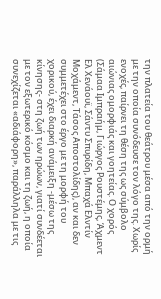την πλατεία του θεάτρου μέσα από την ορμή με την οποία συνόδευσε τον λόγο της. Χωρίς ενοχές, παίρνει τη θέση της ως σύμβολο αιώνιας ομορφιάς και γοητείας. Ο χορός (Σάμαα Ιμπραήμ, Γιώργος Ρουστέμης, Άχμεντ Ελ Χενάουϊ, Σάντυ Σπυρίδη, Μπαχά Ελντίν Μοχάμεντ, Τάσος Αποστολίδης), αν και δεν συμμετέχει στο έργο με τη μορφή του χορικού, έχει διαρκή ανάμειξη -μέσω της κίνησης- στη ζωή των ηρώων, γιατί συνδέεται με τον εξωτερικό κόσμο και τη ζωή, η οποία συνεχίζεται «αδιάφορη», παράλληλα με τις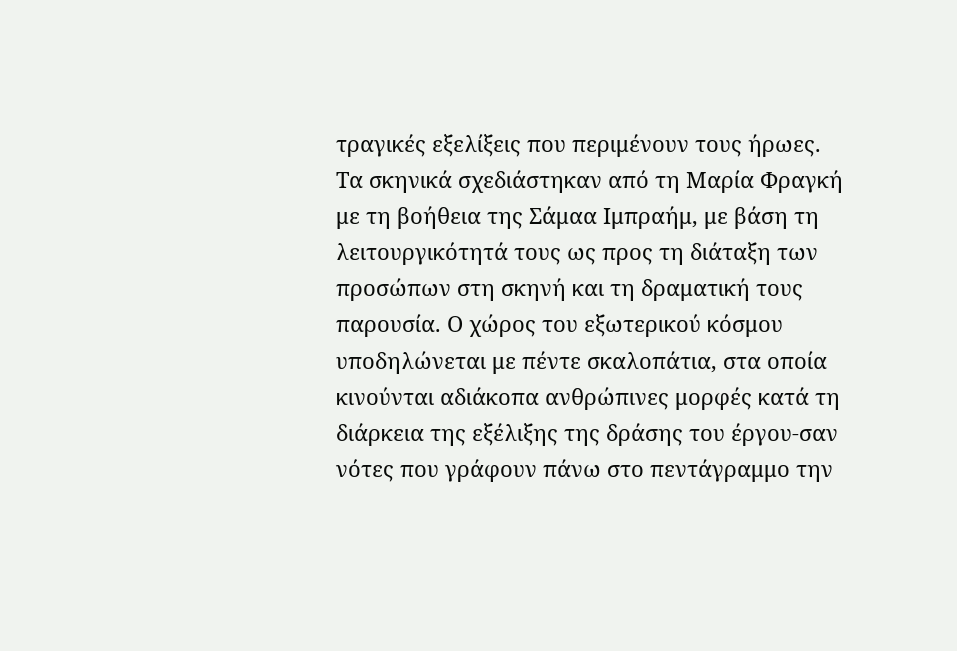τραγικές εξελίξεις που περιμένουν τους ήρωες.
Τα σκηνικά σχεδιάστηκαν από τη Μαρία Φραγκή με τη βοήθεια της Σάμαα Ιμπραήμ, με βάση τη λειτουργικότητά τους ως προς τη διάταξη των προσώπων στη σκηνή και τη δραματική τους παρουσία. Ο χώρος του εξωτερικού κόσμου υποδηλώνεται με πέντε σκαλοπάτια, στα οποία κινούνται αδιάκοπα ανθρώπινες μορφές κατά τη διάρκεια της εξέλιξης της δράσης του έργου-σαν νότες που γράφουν πάνω στο πεντάγραμμο την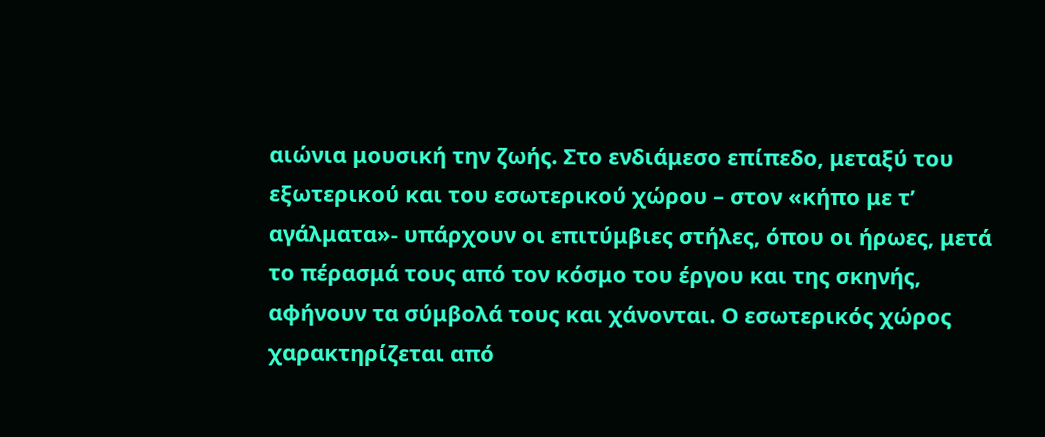αιώνια μουσική την ζωής. Στο ενδιάμεσο επίπεδο, μεταξύ του εξωτερικού και του εσωτερικού χώρου – στον «κήπο με τ’ αγάλματα»- υπάρχουν οι επιτύμβιες στήλες, όπου οι ήρωες, μετά το πέρασμά τους από τον κόσμο του έργου και της σκηνής, αφήνουν τα σύμβολά τους και χάνονται. Ο εσωτερικός χώρος χαρακτηρίζεται από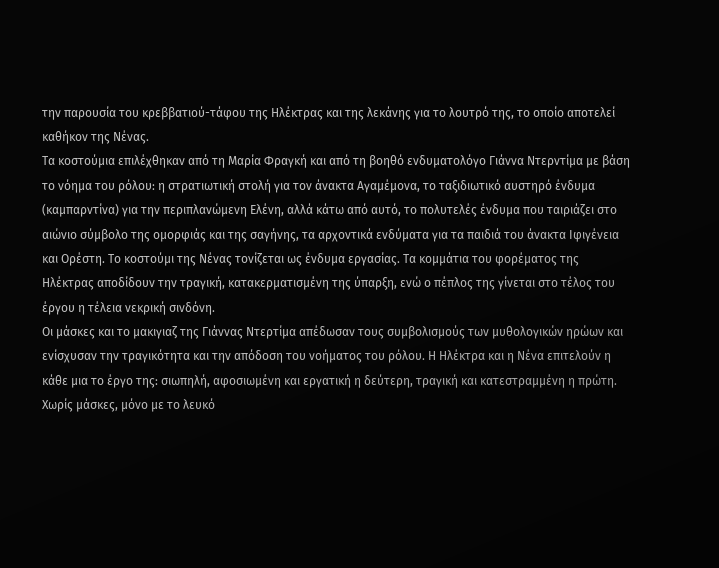την παρουσία του κρεββατιού-τάφου της Ηλέκτρας και της λεκάνης για το λουτρό της, το οποίo αποτελεί καθήκον της Νένας.
Τα κοστούμια επιλέχθηκαν από τη Μαρία Φραγκή και από τη βοηθό ενδυματολόγο Γιάννα Ντερντίμα με βάση το νόημα του ρόλου: η στρατιωτική στολή για τον άνακτα Αγαμέμονα, το ταξιδιωτικό αυστηρό ένδυμα (καμπαρντίνα) για την περιπλανώμενη Ελένη, αλλά κάτω από αυτό, το πολυτελές ένδυμα που ταιριάζει στο αιώνιο σύμβολο της ομορφιάς και της σαγήνης, τα αρχοντικά ενδύματα για τα παιδιά του άνακτα Ιφιγένεια και Ορέστη. Το κοστούμι της Νένας τονίζεται ως ένδυμα εργασίας. Τα κομμάτια του φορέματος της Ηλέκτρας αποδίδουν την τραγική, κατακερματισμένη της ύπαρξη, ενώ ο πέπλος της γίνεται στο τέλος του έργου η τέλεια νεκρική σινδόνη.
Οι μάσκες και το μακιγιαζ της Γιάννας Ντερτίμα απέδωσαν τους συμβολισμούς των μυθολογικών ηρώων και ενίσχυσαν την τραγικότητα και την απόδοση του νοήματος του ρόλου. Η Ηλέκτρα και η Νένα επιτελούν η κάθε μια το έργο της: σιωπηλή, αφοσιωμένη και εργατική η δεύτερη, τραγική και κατεστραμμένη η πρώτη. Χωρίς μάσκες, μόνο με το λευκό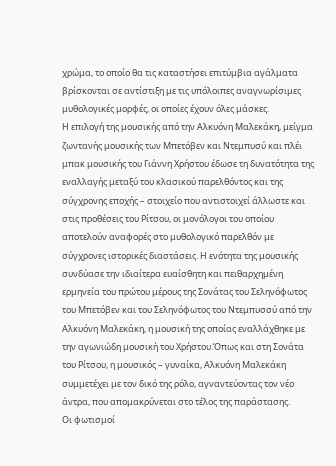χρώμα, το οποίο θα τις καταστήσει επιτύμβια αγάλματα βρίσκονται σε αντίστιξη με τις υπόλοιπες αναγνωρίσιμες μυθολογικές μορφές, οι οποίες έχουν όλες μάσκες.
Η επιλογή της μουσικής από την Αλκυόνη Μαλεκάκη, μείγμα ζωντανής μουσικής των Μπετόβεν και Ντεμπυσύ και πλέι μπακ μουσικής του Γιάννη Χρήστου έδωσε τη δυνατότητα της εναλλαγής μεταξύ του κλασικού παρελθόντος και της σύγχρονης εποχής – στοιχείο που αντιστοιχεί άλλωστε και στις προθέσεις του Ρίτσου, οι μονόλογοι του οποίου αποτελούν αναφορές στο μυθολογικό παρελθόν με σύγχρονες ιστορικές διαστάσεις. Η ενότητα της μουσικής συνδύασε την ιδιαίτερα ευαίσθητη και πειθαρχημένη ερμηνεία του πρώτου μέρους της Σονάτας του Σεληνόφωτος του Μπετόβεν και του Σεληνόφωτος του Ντεμπυσσύ από την Αλκυόνη Μαλεκάκη, η μουσική της οποίας εναλλάχθηκε με την αγωνιώδη μουσική του Χρήστου.Όπως και στη Σονάτα του Ρίτσου, η μουσικός – γυναίκα, Αλκυόνη Μαλεκάκη συμμετέχει με τον δικό της ρόλο, αγναντεύοντας τον νέο άντρα, που απομακρύνεται στο τέλος της παράστασης.
Οι φωτισμοί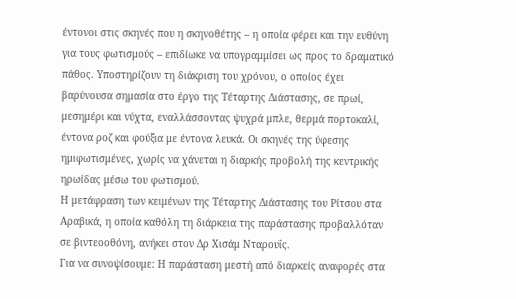έντονοι στις σκηνές που η σκηνοθέτης – η οποία φέρει και την ευθύνη για τους φωτισμούς – επιδίωκε να υπογραμμίσει ως προς το δραματικό πάθος. Υποστηρίζουν τη διάκριση του χρόνου, ο οποίος έχει βαρύνουσα σημασία στο έργο της Τέταρτης Διάστασης, σε πρωί, μεσημέρι και νύχτα, εναλλάσσοντας ψυχρά μπλε, θερμά πορτοκαλί, έντονα ροζ και φούξια με έντονα λευκά. Οι σκηνές της ύφεσης ημιφωτισμένες, χωρίς να χάνεται η διαρκής προβολή της κεντρικής ηρωίδας μέσω του φωτισμού.
Η μετάφραση των κειμένων της Τέταρτης Διάστασης του Ρίτσου στα Αραβικά, η οποία καθόλη τη διάρκεια της παράστασης προβαλλόταν σε βιντεοοθόνη, ανήκει στον Δρ Χισάμ Νταρουΐς.
Για να συνοψίσουμε: Η παράσταση μεστή από διαρκείς αναφορές στα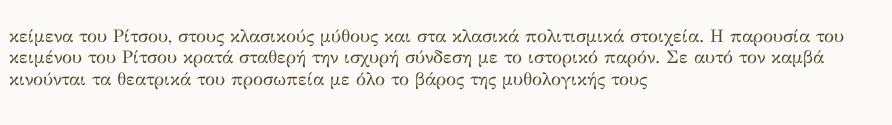κείμενα του Ρίτσου, στους κλασικούς μύθους και στα κλασικά πολιτισμικά στοιχεία. Η παρουσία του κειμένου του Ρίτσου κρατά σταθερή την ισχυρή σύνδεση με το ιστορικό παρόν. Σε αυτό τον καμβά κινούνται τα θεατρικά του προσωπεία με όλο το βάρος της μυθολογικής τους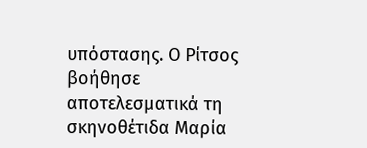υπόστασης. Ο Ρίτσος βοήθησε αποτελεσματικά τη σκηνοθέτιδα Μαρία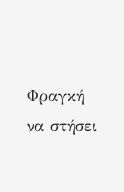Φραγκή να στήσει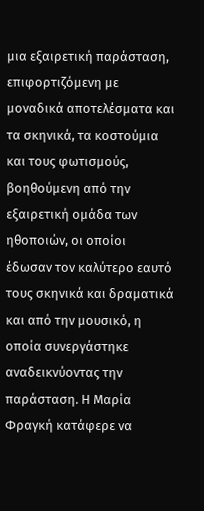μια εξαιρετική παράσταση, επιφορτιζόμενη με μοναδικά αποτελέσματα και τα σκηνικά, τα κοστούμια και τους φωτισμούς, βοηθούμενη από την εξαιρετική ομάδα των ηθοποιών, οι οποίοι έδωσαν τον καλύτερο εαυτό τους σκηνικά και δραματικά και από την μουσικό, η οποία συνεργάστηκε αναδεικνύοντας την παράσταση. Η Μαρία Φραγκή κατάφερε να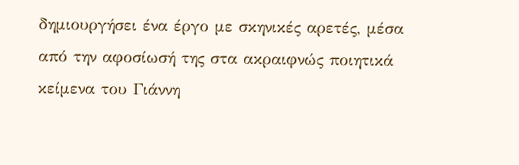δημιουργήσει ένα έργο με σκηνικές αρετές, μέσα από την αφοσίωσή της στα ακραιφνώς ποιητικά κείμενα του Γιάννη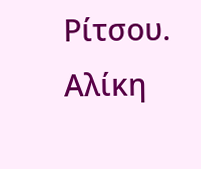Ρίτσου.
Αλίκη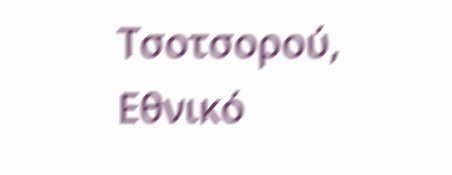Τσοτσορού,
Εθνικό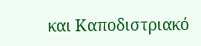και Καποδιστριακό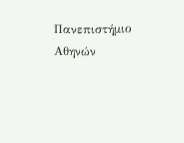Πανεπιστήμιο Αθηνών